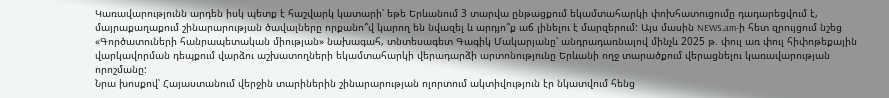Կառավարությունն արդեն իսկ պետք է հաշվարկ կատարի՝ եթե Երևանում 3 տարվա ընթացքում եկամտահարկի փոխհատուցումը դադարեցվում է, մայրաքաղաքում շինարարության ծավալները որքանո՞վ կարող են նվազել և արդյո՞ք աճ լինելու է մարզերում: Այս մասին NEWS.am-ի հետ զրույցում նշեց «Գործատուների հանրապետական միության» նախագահ, տնտեսագետ Գագիկ Մակարյանը՝ անդրադառնալով մինչև 2025 թ. փուլ առ փուլ հիփոթեքային վարկավորման դեպքում վարձու աշխատողների եկամտահարկի վերադարձի արտոնությունը Երևանի ողջ տարածքում վերացնելու կառավարության որոշմանը:
Նրա խոսքով՝ Հայաստանում վերջին տարիներին շինարարության ոլորտում ակտիվություն էր նկատվում հենց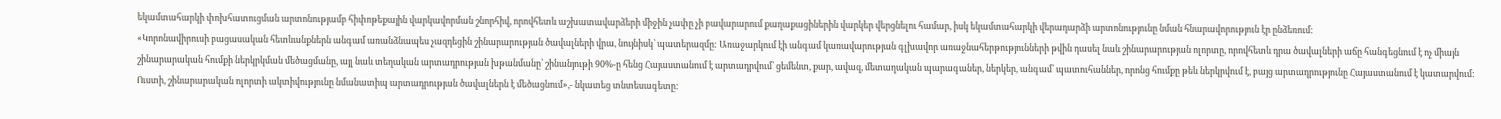եկամտահարկի փոխհատուցման արտոնությամբ հիփոթեքային վարկավորման շնորհիվ, որովհետև աշխատավարձերի միջին չափը չի բավարարում քաղաքացիներին վարկեր վերցնելու համար, իսկ եկամտահարկի վերադարձի արտոնությունը նման հնարավորություն էր ընձեռում:
«Կորոնավիրուսի բացասական հետևանքներն անգամ առանձնապես չազդեցին շինարարության ծավալների վրա, նույնիսկ՝ պատերազմը: Առաջարկում էի անգամ կառավարության գլխավոր առաջնահերթությունների թվին դասել նաև շինարարության ոլորտը, որովհետև դրա ծավալների աճը հանգեցնում է ոչ միայն շինարարական հումքի ներկրկման մեծացմանը, այլ նաև տեղական արտադրության խթանմանը՝ շինանյութի 90%-ը հենց Հայաստանում է արտադրվում՝ ցեմենտ, քար, ավազ, մետաղական պարագաներ, ներկեր, անգամ՝ պատուհաններ, որոնց հումքը թեև ներկրվում է, բայց արտադրությունը Հայաստանում է կատարվում: Ուստի, շինարարական ոլորտի ակտիվությունը նմանատիպ արտադրության ծավալներն է մեծացնում»,- նկատեց տնտեսագետը: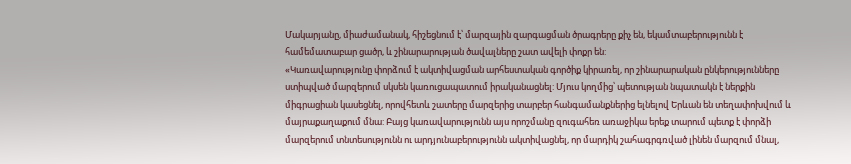Մակարյանը, միաժամանակ, հիշեցնում է՝ մարզային զարգացման ծրագրերը քիչ են, եկամտաբերությունն է համեմատաբար ցածր, և շինարարության ծավալները շատ ավելի փոքր են:
«Կառավարությունը փորձում է ակտիվացման արհեստական գործիք կիրառել, որ շինարարական ընկերությունները ստիպված մարզերում սկսեն կառուցապատում իրականացնել: Մյուս կողմից՝ պետության նպատակն է ներքին միգրացիան կասեցնել, որովհետև շատերը մարզերից տարբեր հանգամանքներից ելնելով Երևան են տեղափոխվում և մայրաքաղաքում մնա: Բայց կառավարությունն այս որոշմանը զուգահեռ առաջիկա երեք տարում պետք է փորձի մարզերում տնտեսությունն ու արդյունաբերությունն ակտիվացնել, որ մարդիկ շահագրգռված լինեն մարզում մնալ,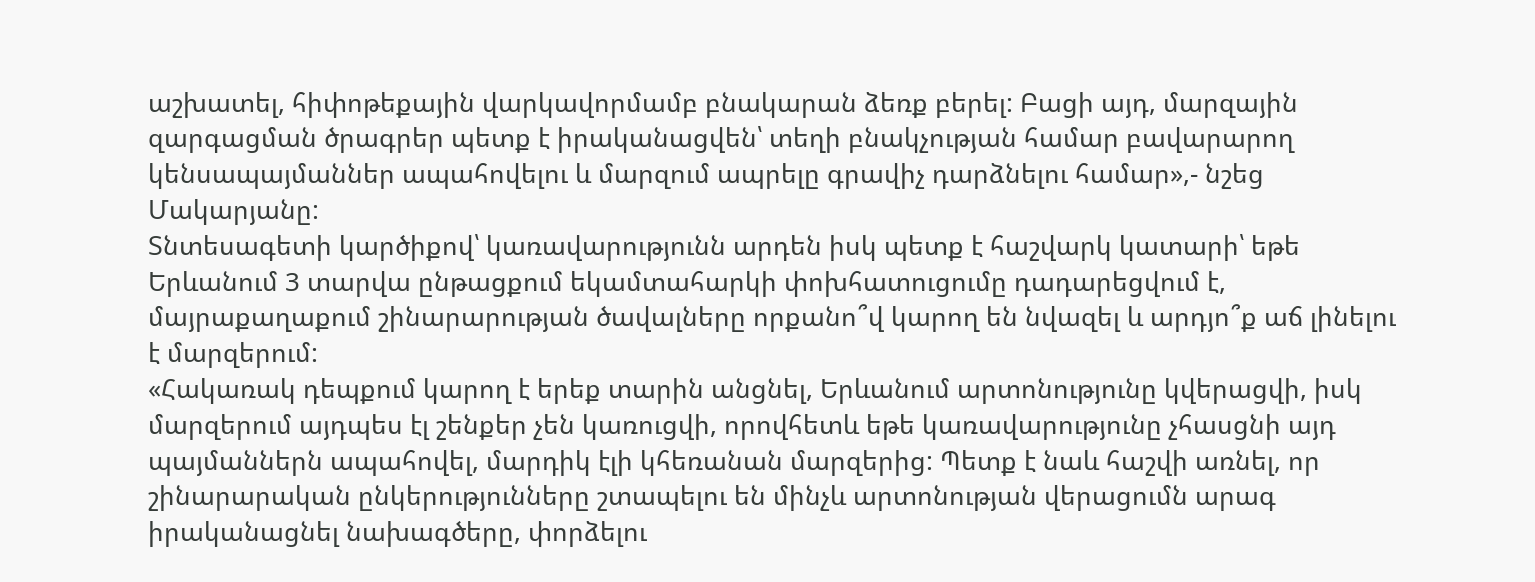աշխատել, հիփոթեքային վարկավորմամբ բնակարան ձեռք բերել: Բացի այդ, մարզային զարգացման ծրագրեր պետք է իրականացվեն՝ տեղի բնակչության համար բավարարող կենսապայմաններ ապահովելու և մարզում ապրելը գրավիչ դարձնելու համար»,- նշեց Մակարյանը:
Տնտեսագետի կարծիքով՝ կառավարությունն արդեն իսկ պետք է հաշվարկ կատարի՝ եթե Երևանում 3 տարվա ընթացքում եկամտահարկի փոխհատուցումը դադարեցվում է, մայրաքաղաքում շինարարության ծավալները որքանո՞վ կարող են նվազել և արդյո՞ք աճ լինելու է մարզերում:
«Հակառակ դեպքում կարող է երեք տարին անցնել, Երևանում արտոնությունը կվերացվի, իսկ մարզերում այդպես էլ շենքեր չեն կառուցվի, որովհետև եթե կառավարությունը չհասցնի այդ պայմաններն ապահովել, մարդիկ էլի կհեռանան մարզերից: Պետք է նաև հաշվի առնել, որ շինարարական ընկերությունները շտապելու են մինչև արտոնության վերացումն արագ իրականացնել նախագծերը, փորձելու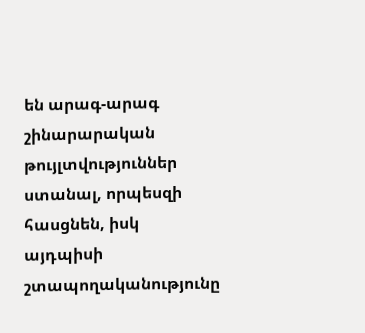են արագ-արագ շինարարական թույլտվություններ ստանալ, որպեսզի հասցնեն, իսկ այդպիսի շտապողականությունը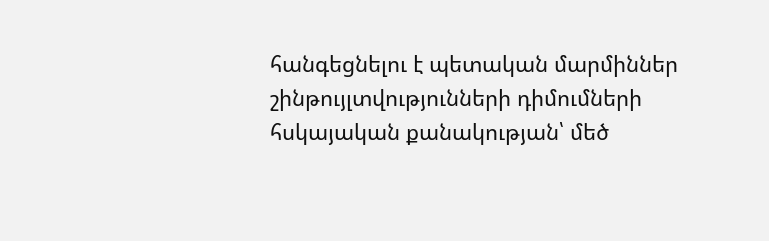հանգեցնելու է պետական մարմիններ շինթույլտվությունների դիմումների հսկայական քանակության՝ մեծ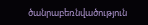ծանրաբեռնվածություն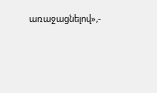առաջացնելով»,-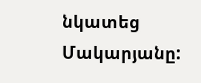նկատեց Մակարյանը: